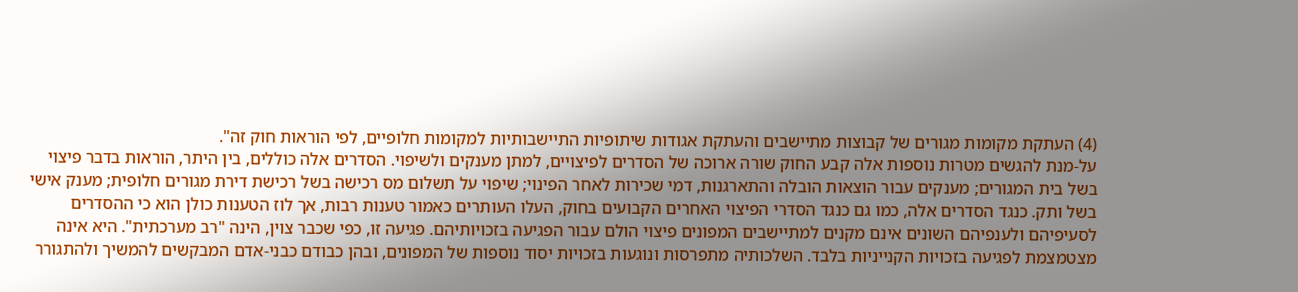(4) העתקת מקומות מגורים של קבוצות מתיישבים והעתקת אגודות שיתופיות התיישבותיות למקומות חלופיים, לפי הוראות חוק זה".
על-מנת להגשים מטרות נוספות אלה קבע החוק שורה ארוכה של הסדרים לפיצויים, למתן מענקים ולשיפוי. הסדרים אלה כוללים, בין היתר, הוראות בדבר פיצוי בשל בית המגורים; מענקים עבור הוצאות הובלה והתארגנות, דמי שכירות לאחר הפינוי; שיפוי על תשלום מס רכישה בשל רכישת דירת מגורים חלופית; מענק אישי בשל ותק. כנגד הסדרים אלה, כמו גם כנגד הסדרי הפיצוי האחרים הקבועים בחוק, העלו העותרים כאמור טענות רבות, אך לוז הטענות כולן הוא כי ההסדרים לסעיפיהם ולענפיהם השונים אינם מקנים למתיישבים המפונים פיצוי הולם עבור הפגיעה בזכויותיהם. פגיעה זו, כפי שכבר צוין, הינה "רב מערכתית". היא אינה מצטמצמת לפגיעה בזכויות הקנייניות בלבד. השלכותיה מתפרסות ונוגעות בזכויות יסוד נוספות של המפונים, ובהן כבודם כבני-אדם המבקשים להמשיך ולהתגורר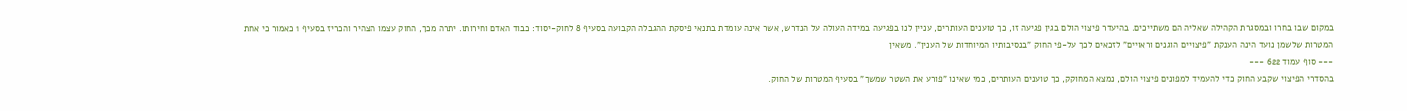במקום שבו בחרו ובמסגרת הקהילה שאליה הם משתייכים. בהיעדר פיצוי הולם בגין פגיעה זו, כך טוענים העותרים, עניין לנו בפגיעה במידה העולה על הנדרש, אשר אינה עומדת בתנאי פיסקת ההגבלה הקבועה בסעיף 8 לחוק-יסוד: כבוד האדם וחירותו. יתרה מכך, החוק עצמו הצהיר והכריז בסעיף 1 כאמור כי אחת המטרות שלשמן נועד הינה הענקת "פיצויים הוגנים וראויים" לזכאים לכך על-פי החוק "בנסיבותיו המיוחדות של הענין". משאין
--- סוף עמוד 622 ---
בהסדרי הפיצוי שקבע החוק כדי להעמיד למפונים פיצוי הולם, נמצא המחוקק, כך טוענים העותרים, כמי שאינו "פורע את השטר שמשך" בסעיף המטרות של החוק.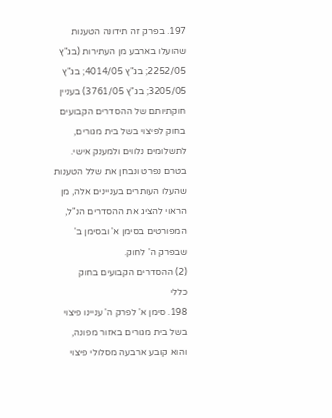197. בפרק זה תידונּה הטענות שהועלו בארבע מן העתירות (בג"ץ 2252/05; בג"ץ 4014/05; בג"ץ 3205/05; בג"ץ 3761/05) בעניין חוקתיותם של ההסדרים הקבועים בחוק לפיצוי בשל בית מגורים, לתשלומים נלווים ולמענק אישי. בטרם נפרט ונבחן את שלל הטענות שהעלו העותרים בעניינים אלה, מן הראוי להציג את ההסדרים הנ"ל, המפורטים בסימן א' ובסימן ב' שבפרק ה' לחוק.
(2) ההסדרים הקבועים בחוק
כללי
198. סימן א' לפרק ה' עניינו פיצוי בשל בית מגורים באזור מפונה, והוא קובע ארבעה מסלולי פיצוי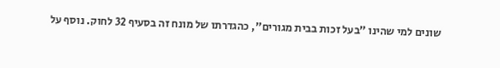שונים למי שהינו "בעל זכות בבית מגורים", כהגדרתו של מונח זה בסעיף 32 לחוק. נוסף על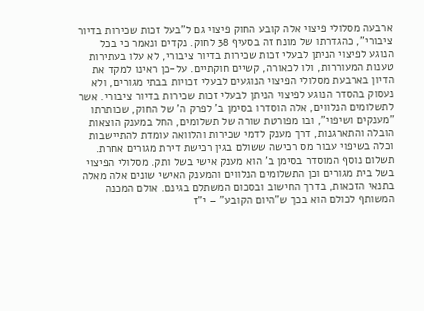ארבעה מסלולי פיצוי אלה קובע החוק פיצוי גם ל"בעל זכות שכירות בדיור ציבורי", כהגדרתו של מונח זה בסעיף 38 לחוק. נקדים ונאמר כי בכל הנוגע לפיצוי הניתן לבעלי זכות שכירות בדיור ציבורי, לא עלו בעתירות טענות המעוררות, ולו לכאורה, קשיים חוקתיים. על-כן ראינו למקד את הדיון בארבעת מסלולי הפיצוי הנוגעים לבעלי זכויות בבתי מגורים, ולא נעסוק בהסדר הנוגע לפיצוי הניתן לבעלי זכות שכירות בדיור ציבורי. אשר לתשלומים הנלווים, אלה הוסדרו בסימן ב' לפרק ה' של החוק, שכותרתו "מענקים ושיפוי", ובו מפורטת שורה של תשלומים, החל במענק הוצאות הובלה והתארגנות, דרך מענק לדמי שכירות והלוואה עומדת להתיישבות וכלה בשיפוי עבור מס רכישה ששולם בגין רכישת דירת מגורים אחרת. תשלום נוסף המוסדר בסימן ב' הוא מענק אישי בשל ותק. מסלולי הפיצוי בשל בית מגורים וכן התשלומים הנלווים והמענק האישי שונים אלה מאלה בתנאי הזכאות, בדרך החישוב ובסכום המשתלם בגינם. אולם המכנה המשותף לכולם הוא בכך ש"היום הקובע" – י"ז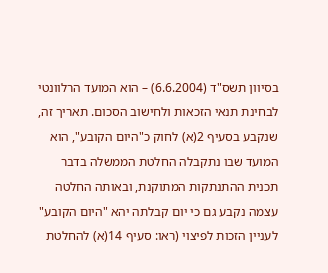בסיוון תשס"ד (6.6.2004) – הוא המועד הרלוונטי לבחינת תנאי הזכאות ולחישוב הסכום. תאריך זה, שנקבע בסעיף 2(א) לחוק כ"היום הקובע", הוא המועד שבו נתקבלה החלטת הממשלה בדבר תכנית ההתנתקות המתוקנת, ובאותה החלטה עצמה נקבע גם כי יום קבלתה יהא "היום הקובע" לעניין הזכות לפיצוי (ראו: סעיף 14(א) להחלטת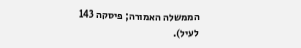הממשלה האמורה; פיסקה 143 לעיל).